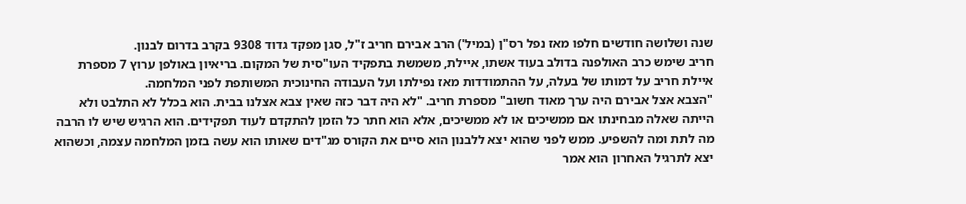שנה ושלושה חודשים חלפו מאז נפל רס"ן (במיל') הרב אבירם חריב ז"ל, סגן מפקד גדוד 9308 בקרב בדרום לבנון.
חריב שימש כרב האולפנה בדולב בעוד אשתו, איילת, משמשת בתפקיד העו"סית של המקום. בריאיון באולפן ערוץ 7 מספרת איילת חריב על דמותו של בעלה, על ההתמודדות מאז נפילתו ועל העבודה החינוכית המשותפת לפני המלחמה.
"הצבא אצל אבירם היה ערך מאוד חשוב" מספרת חריב. "לא היה דבר כזה שאין צבא אצלנו בבית. הוא בכלל לא התלבט ולא הייתה שאלה מבחינתו אם ממשיכים או לא ממשיכים, אלא הוא חתר כל הזמן להתקדם לעוד תפקידים. הוא הרגיש שיש לו הרבה מה לתת ומה להשפיע. ממש לפני שהוא יצא ללבנון הוא סיים את הקורס מג"דים שאותו הוא עשה בזמן המלחמה עצמה, וכשהוא יצא לתרגיל האחרון הוא אמר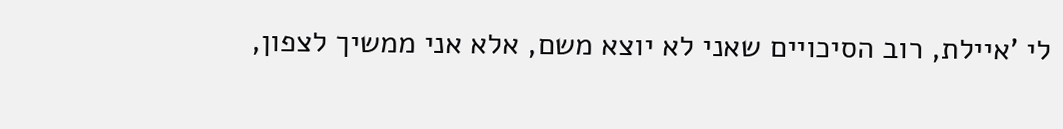לי 'איילת, רוב הסיכויים שאני לא יוצא משם, אלא אני ממשיך לצפון,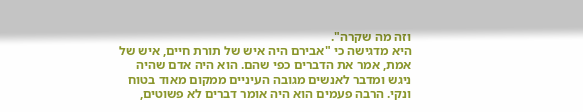וזה מה שקרה".
היא מדגישה כי "אבירם היה איש של תורת חיים, איש של אמת, אמר את הדברים כפי שהם. הוא היה אדם שהיה ניגש ומדבר לאנשים מגובה העיניים ממקום מאוד בטוח ונקי. הרבה פעמים הוא היה אומר דברים לא פשוטים,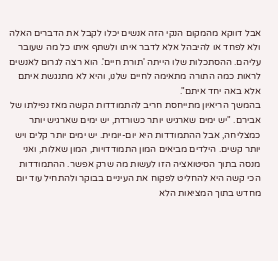אבל דווקא מהמקום הנקי הזה אנשים יכלו לקבל את הדברים האלה ולא לפחד או להיבהל אלא לדבר איתו ולשתף איתו כל מה שעובר עליהם. ההסתכלות שלו הייתה 'תורת חיים'. הוא רצה לגרום לאנשים לראות כמה התורה מתאימה לחיים שלנו, והיא לא מתנגשת איתם אלא באה יחד איתם".
בהמשך הריאיון מתייחסת חריב להתמודדות הקשה מאז נפילתו של אבירם. "יש ימים שארגיש יותר כשורדת, יש ימים שארגיש יותר כמצליחה, אבל ההתמודדות היא יום-יומית. יש ימים יותר קלים ויש יותר קשים. הילדים מביאים המון התמודדויות, המון שאלות, ואני מנסה בתוך הסיטואציה הזו לעשות מה שרק אפשר. ההתמודדות הכי קשה היא להחליט לפקוח את העיניים בבוקר ולהתחיל עוד יום מחדש בתוך המציאות הלא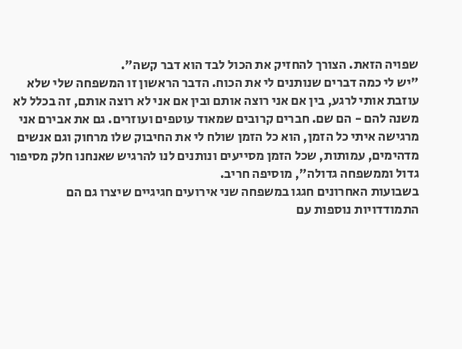שפויה הזאת. הצורך להחזיק את הכול לבד הוא דבר קשה".
"יש לי כמה דברים שנותנים לי את הכוח. הדבר הראשון זו המשפחה שלי שלא עוזבת אותי לרגע, בין אם אני רוצה אותם ובין אם אני לא רוצה אותם, זה בכלל לא משנה להם - הם שם. חברים קרובים שמאוד עוטפים ועוזרים. גם את אבירם אני מרגישה איתי כל הזמן, הוא כל הזמן שולח לי את החיבוק שלו מרחוק וגם אנשים מדהימים, עמותות, שכל הזמן מסייעים ונותנים לנו להרגיש שאנחנו חלק מסיפור גדול וממשפחה גדולה", מוסיפה חריב.
בשבועות האחרונים חגגו במשפחה שני אירועים חגיגיים שיצרו גם הם התמודדויות נוספות עם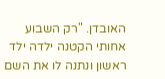האובדן. "רק השבוע אחותי הקטנה ילדה ילד ראשון ונתנה לו את השם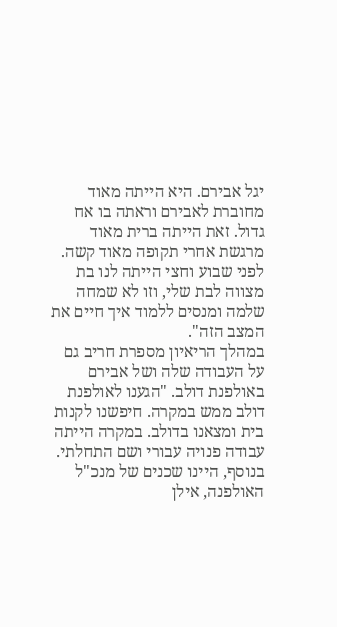יגל אבירם. היא הייתה מאוד מחוברת לאבירם וראתה בו אח גדול. זאת הייתה ברית מאוד מרגשת אחרי תקופה מאוד קשה. לפני שבוע וחצי הייתה לנו בת מצווה לבת שלי, וזו לא שמחה שלמה ומנסים ללמוד איך חיים את המצב הזה".
במהלך הריאיון מספרת חריב גם על העבודה שלה ושל אבירם באולפנת דולב. "הגענו לאולפנת דולב ממש במקרה. חיפשנו לקנות בית ומצאנו בדולב. במקרה הייתה עבודה פנויה עבורי ושם התחלתי. בנוסף, היינו שכנים של מנכ"ל האולפנה, אילן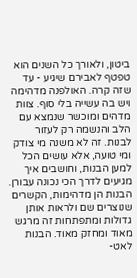ביטון, ולאורך כל השנים הוא טפטף לאבירם שיגיע - עד שזה קרה. האולפנה מדהימה ויש בה עשייה בלי סוף. צוות מדהים ומוכשר שנמצא עם הלב והנשמה רק לעזור לבנות. זה לא משנה מי צודק ומי טועה, אלא עושים הכל למען הבנות, וחושבים איך מגיעים לדרך הכי נכונה עבורן. הבנות הן מדהימות, הקשרים שנוצרים שם ולראות אותן גדולות ומתפתחות זה מרגש מאוד ומחזק מאוד. הבנות לאט-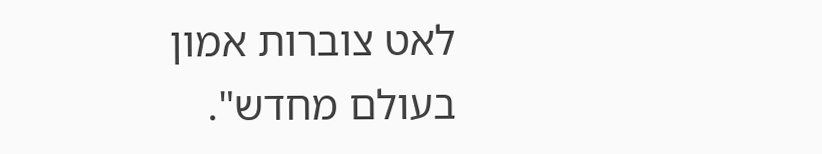לאט צוברות אמון בעולם מחדש".